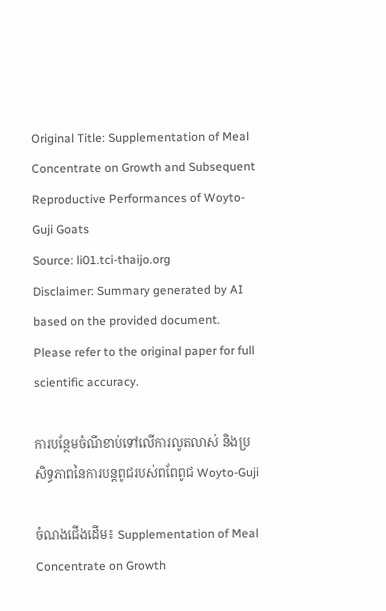Original Title: Supplementation of Meal Concentrate on Growth and Subsequent Reproductive Performances of Woyto-Guji Goats
Source: li01.tci-thaijo.org
Disclaimer: Summary generated by AI based on the provided document. Please refer to the original paper for full scientific accuracy.

ការបន្ថែមចំណីខាប់ទៅលើការលូតលាស់ និងប្រសិទ្ធភាពនៃការបន្តពូជរបស់ពពែពូជ Woyto-Guji

ចំណងជើងដើម៖ Supplementation of Meal Concentrate on Growth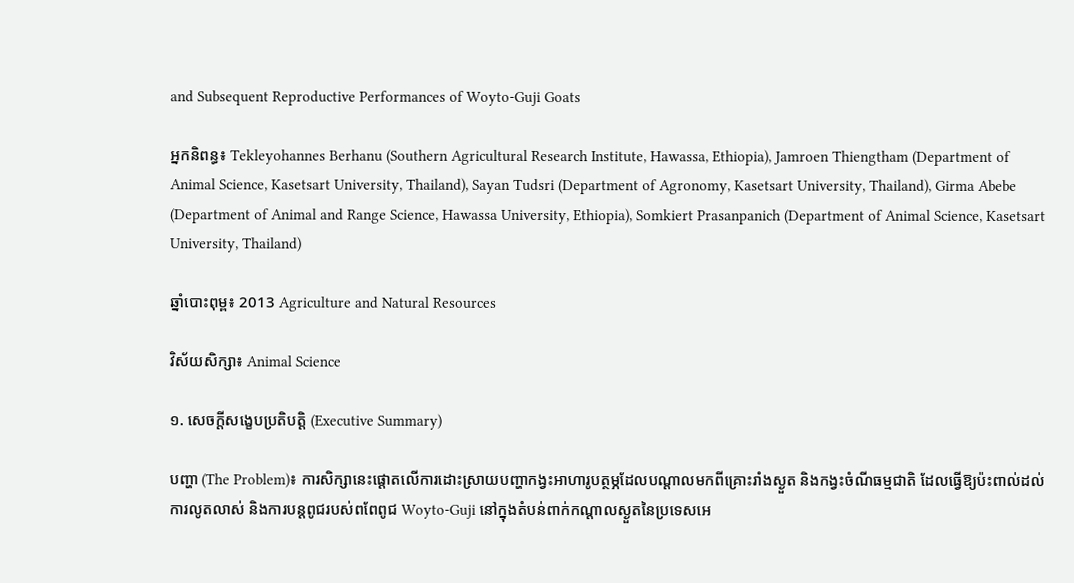and Subsequent Reproductive Performances of Woyto-Guji Goats

អ្នកនិពន្ធ៖ Tekleyohannes Berhanu (Southern Agricultural Research Institute, Hawassa, Ethiopia), Jamroen Thiengtham (Department of Animal Science, Kasetsart University, Thailand), Sayan Tudsri (Department of Agronomy, Kasetsart University, Thailand), Girma Abebe (Department of Animal and Range Science, Hawassa University, Ethiopia), Somkiert Prasanpanich (Department of Animal Science, Kasetsart University, Thailand)

ឆ្នាំបោះពុម្ព៖ 2013 Agriculture and Natural Resources

វិស័យសិក្សា៖ Animal Science

១. សេចក្តីសង្ខេបប្រតិបត្តិ (Executive Summary)

បញ្ហា (The Problem)៖ ការសិក្សានេះផ្តោតលើការដោះស្រាយបញ្ហាកង្វះអាហារូបត្ថម្ភដែលបណ្តាលមកពីគ្រោះរាំងស្ងួត និងកង្វះចំណីធម្មជាតិ ដែលធ្វើឱ្យប៉ះពាល់ដល់ការលូតលាស់ និងការបន្តពូជរបស់ពពែពូជ Woyto-Guji នៅក្នុងតំបន់ពាក់កណ្តាលស្ងួតនៃប្រទេសអេ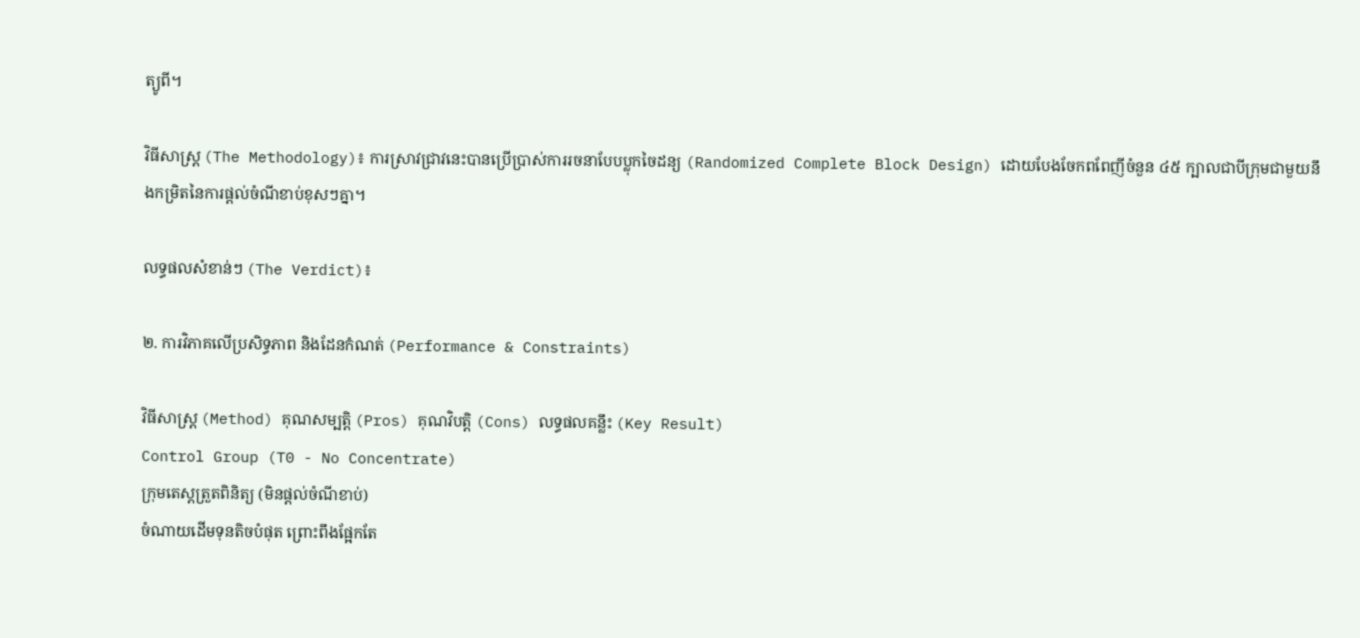ត្យូពី។

វិធីសាស្ត្រ (The Methodology)៖ ការស្រាវជ្រាវនេះបានប្រើប្រាស់ការរចនាបែបប្លុកចៃដន្យ (Randomized Complete Block Design) ដោយបែងចែកពពែញីចំនួន ៤៥ ក្បាលជាបីក្រុមជាមួយនឹងកម្រិតនៃការផ្តល់ចំណីខាប់ខុសៗគ្នា។

លទ្ធផលសំខាន់ៗ (The Verdict)៖

២. ការវិភាគលើប្រសិទ្ធភាព និងដែនកំណត់ (Performance & Constraints)

វិធីសាស្ត្រ (Method) គុណសម្បត្តិ (Pros) គុណវិបត្តិ (Cons) លទ្ធផលគន្លឹះ (Key Result)
Control Group (T0 - No Concentrate)
ក្រុមតេស្តត្រួតពិនិត្យ (មិនផ្តល់ចំណីខាប់)
ចំណាយដើមទុនតិចបំផុត ព្រោះពឹងផ្អែកតែ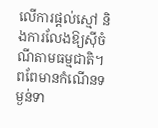លើការផ្តល់ស្មៅ និងការលែងឱ្យស៊ីចំណីតាមធម្មជាតិ។ ពពែមានកំណើនទម្ងន់ទា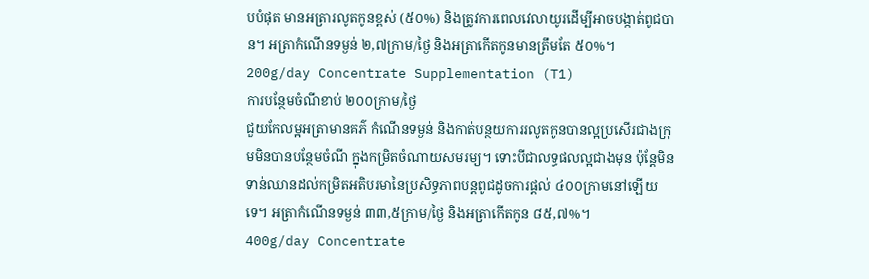បបំផុត មានអត្រារលូតកូនខ្ពស់ (៥០%) និងត្រូវការពេលវេលាយូរដើម្បីអាចបង្កាត់ពូជបាន។ អត្រាកំណើនទម្ងន់ ២,៧ក្រាម/ថ្ងៃ និងអត្រាកើតកូនមានត្រឹមតែ ៥០%។
200g/day Concentrate Supplementation (T1)
ការបន្ថែមចំណីខាប់ ២០០ក្រាម/ថ្ងៃ
ជួយកែលម្អអត្រាមានគភ៌ កំណើនទម្ងន់ និងកាត់បន្ថយការរលូតកូនបានល្អប្រសើរជាងក្រុមមិនបានបន្ថែមចំណី ក្នុងកម្រិតចំណាយសមរម្យ។ ទោះបីជាលទ្ធផលល្អជាងមុន ប៉ុន្តែមិនទាន់ឈានដល់កម្រិតអតិបរមានៃប្រសិទ្ធភាពបន្តពូជដូចការផ្តល់ ៤០០ក្រាមនៅឡើយទេ។ អត្រាកំណើនទម្ងន់ ៣៣,៥ក្រាម/ថ្ងៃ និងអត្រាកើតកូន ៨៥,៧%។
400g/day Concentrate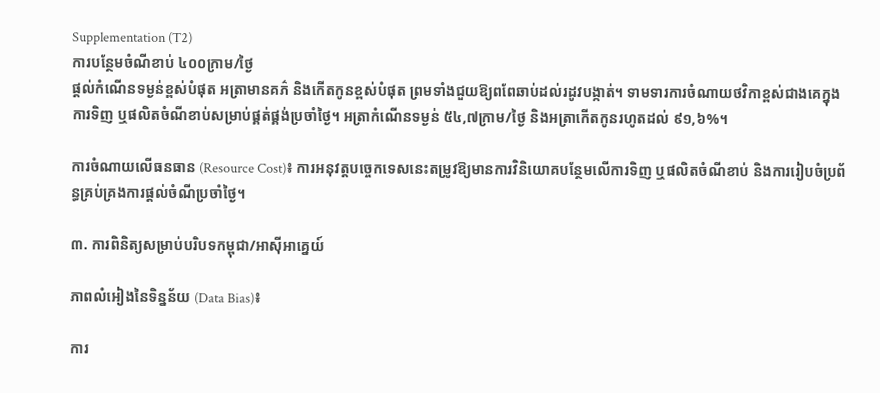Supplementation (T2)
ការបន្ថែមចំណីខាប់ ៤០០ក្រាម/ថ្ងៃ
ផ្តល់កំណើនទម្ងន់ខ្ពស់បំផុត អត្រាមានគភ៌ និងកើតកូនខ្ពស់បំផុត ព្រមទាំងជួយឱ្យពពែឆាប់ដល់រដូវបង្កាត់។ ទាមទារការចំណាយថវិកាខ្ពស់ជាងគេក្នុងការទិញ ឬផលិតចំណីខាប់សម្រាប់ផ្គត់ផ្គង់ប្រចាំថ្ងៃ។ អត្រាកំណើនទម្ងន់ ៥៤,៧ក្រាម/ថ្ងៃ និងអត្រាកើតកូនរហូតដល់ ៩១,៦%។

ការចំណាយលើធនធាន (Resource Cost)៖ ការអនុវត្តបច្ចេកទេសនេះតម្រូវឱ្យមានការវិនិយោគបន្ថែមលើការទិញ ឬផលិតចំណីខាប់ និងការរៀបចំប្រព័ន្ធគ្រប់គ្រងការផ្តល់ចំណីប្រចាំថ្ងៃ។

៣. ការពិនិត្យសម្រាប់បរិបទកម្ពុជា/អាស៊ីអាគ្នេយ៍

ភាពលំអៀងនៃទិន្នន័យ (Data Bias)៖

ការ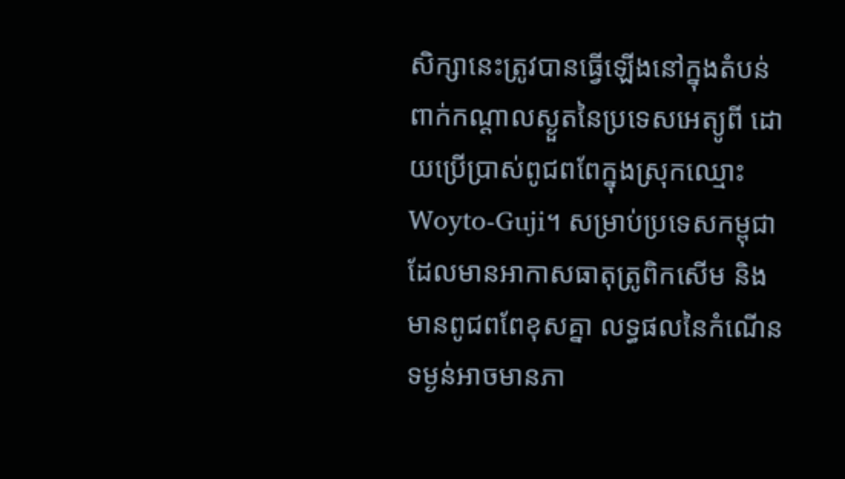សិក្សានេះត្រូវបានធ្វើឡើងនៅក្នុងតំបន់ពាក់កណ្តាលស្ងួតនៃប្រទេសអេត្យូពី ដោយប្រើប្រាស់ពូជពពែក្នុងស្រុកឈ្មោះ Woyto-Guji។ សម្រាប់ប្រទេសកម្ពុជាដែលមានអាកាសធាតុត្រូពិកសើម និងមានពូជពពែខុសគ្នា លទ្ធផលនៃកំណើនទម្ងន់អាចមានភា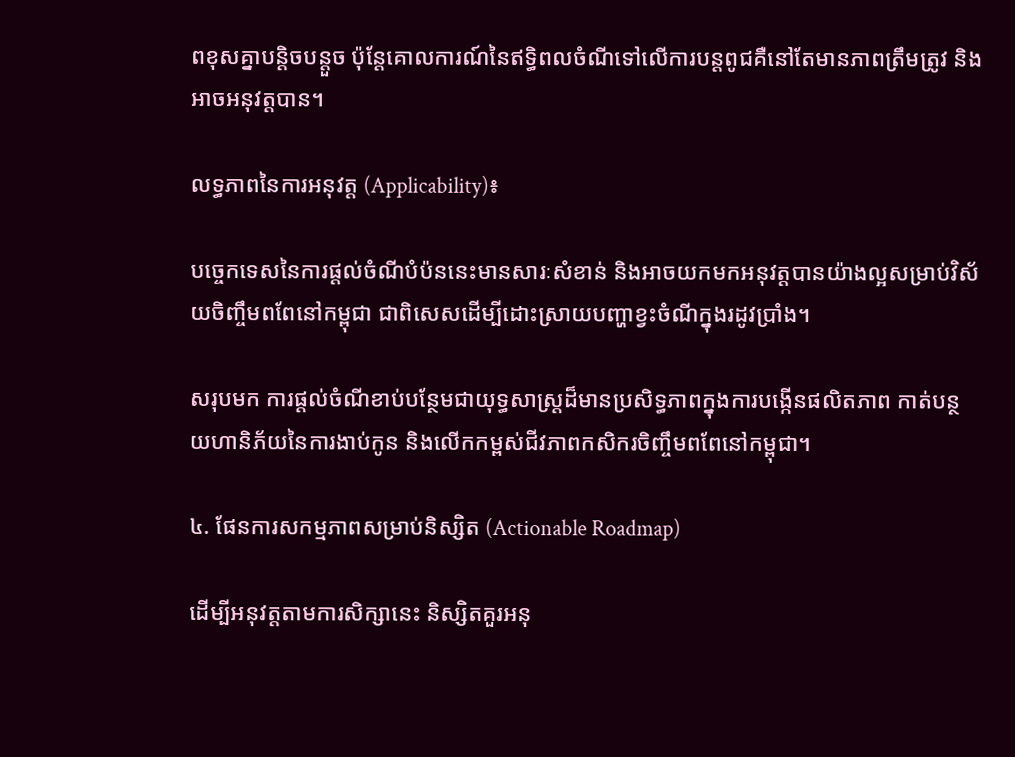ពខុសគ្នាបន្តិចបន្តួច ប៉ុន្តែគោលការណ៍នៃឥទ្ធិពលចំណីទៅលើការបន្តពូជគឺនៅតែមានភាពត្រឹមត្រូវ និងអាចអនុវត្តបាន។

លទ្ធភាពនៃការអនុវត្ត (Applicability)៖

បច្ចេកទេសនៃការផ្តល់ចំណីបំប៉ននេះមានសារៈសំខាន់ និងអាចយកមកអនុវត្តបានយ៉ាងល្អសម្រាប់វិស័យចិញ្ចឹមពពែនៅកម្ពុជា ជាពិសេសដើម្បីដោះស្រាយបញ្ហាខ្វះចំណីក្នុងរដូវប្រាំង។

សរុបមក ការផ្តល់ចំណីខាប់បន្ថែមជាយុទ្ធសាស្ត្រដ៏មានប្រសិទ្ធភាពក្នុងការបង្កើនផលិតភាព កាត់បន្ថយហានិភ័យនៃការងាប់កូន និងលើកកម្ពស់ជីវភាពកសិករចិញ្ចឹមពពែនៅកម្ពុជា។

៤. ផែនការសកម្មភាពសម្រាប់និស្សិត (Actionable Roadmap)

ដើម្បីអនុវត្តតាមការសិក្សានេះ និស្សិតគួរអនុ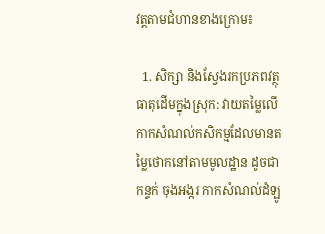វត្តតាមជំហានខាងក្រោម៖

  1. សិក្សា និងស្វែងរកប្រភពវត្ថុធាតុដើមក្នុងស្រុក: វាយតម្លៃលើកាកសំណល់កសិកម្មដែលមានតម្លៃថោកនៅតាមមូលដ្ឋាន ដូចជា កន្ទក់ ចុងអង្ករ កាកសំណល់ដំឡូ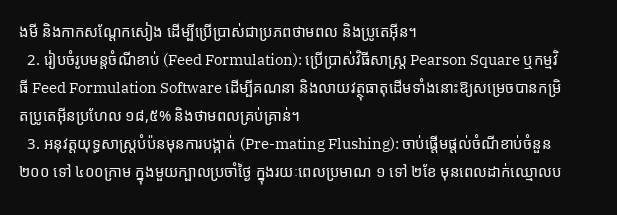ងមី និងកាកសណ្តែកសៀង ដើម្បីប្រើប្រាស់ជាប្រភពថាមពល និងប្រូតេអ៊ីន។
  2. រៀបចំរូបមន្តចំណីខាប់ (Feed Formulation): ប្រើប្រាស់វិធីសាស្ត្រ Pearson Square ឬកម្មវិធី Feed Formulation Software ដើម្បីគណនា និងលាយវត្ថុធាតុដើមទាំងនោះឱ្យសម្រេចបានកម្រិតប្រូតេអ៊ីនប្រហែល ១៨,៥% និងថាមពលគ្រប់គ្រាន់។
  3. អនុវត្តយុទ្ធសាស្ត្របំប៉នមុនការបង្កាត់ (Pre-mating Flushing): ចាប់ផ្តើមផ្តល់ចំណីខាប់ចំនួន ២០០ ទៅ ៤០០ក្រាម ក្នុងមួយក្បាលប្រចាំថ្ងៃ ក្នុងរយៈពេលប្រមាណ ១ ទៅ ២ខែ មុនពេលដាក់ឈ្មោលប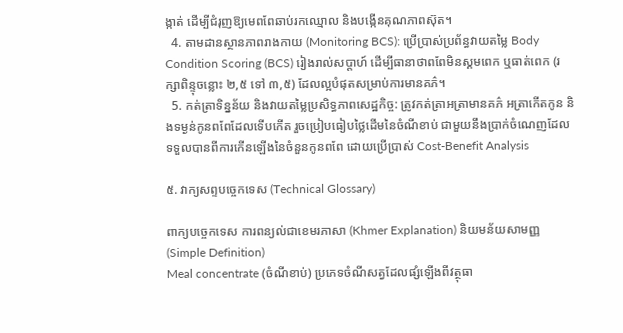ង្កាត់ ដើម្បីជំរុញឱ្យមេពពែឆាប់រកឈ្មោល និងបង្កើនគុណភាពស៊ុត។
  4. តាមដានស្ថានភាពរាងកាយ (Monitoring BCS): ប្រើប្រាស់ប្រព័ន្ធវាយតម្លៃ Body Condition Scoring (BCS) រៀងរាល់សប្តាហ៍ ដើម្បីធានាថាពពែមិនស្គមពេក ឬធាត់ពេក (រក្សាពិន្ទុចន្លោះ ២,៥ ទៅ ៣,៥) ដែលល្អបំផុតសម្រាប់ការមានគភ៌។
  5. កត់ត្រាទិន្នន័យ និងវាយតម្លៃប្រសិទ្ធភាពសេដ្ឋកិច្ច: ត្រូវកត់ត្រាអត្រាមានគភ៌ អត្រាកើតកូន និងទម្ងន់កូនពពែដែលទើបកើត រួចប្រៀបធៀបថ្លៃដើមនៃចំណីខាប់ ជាមួយនឹងប្រាក់ចំណេញដែលទទួលបានពីការកើនឡើងនៃចំនួនកូនពពែ ដោយប្រើប្រាស់ Cost-Benefit Analysis

៥. វាក្យសព្ទបច្ចេកទេស (Technical Glossary)

ពាក្យបច្ចេកទេស ការពន្យល់ជាខេមរភាសា (Khmer Explanation) និយមន័យសាមញ្ញ (Simple Definition)
Meal concentrate (ចំណីខាប់) ប្រភេទចំណីសត្វដែលផ្សំឡើងពីវត្ថុធា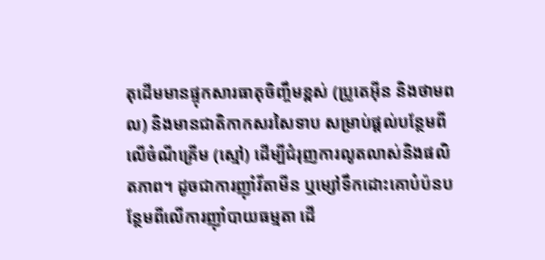តុដើមមានផ្ទុកសារធាតុចិញ្ចឹមខ្ពស់ (ប្រូតេអ៊ីន និងថាមពល) និងមានជាតិកាកសរសៃទាប សម្រាប់ផ្តល់បន្ថែមពីលើចំណីគ្រើម (ស្មៅ) ដើម្បីជំរុញការលូតលាស់និងផលិតភាព។ ដូចជាការញ៉ាំវីតាមីន ឬម្សៅទឹកដោះគោបំប៉នបន្ថែមពីលើការញ៉ាំបាយធម្មតា ដើ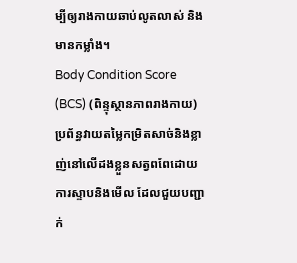ម្បីឲ្យរាងកាយឆាប់លូតលាស់ និងមានកម្លាំង។
Body Condition Score (BCS) (ពិន្ទុស្ថានភាពរាងកាយ) ប្រព័ន្ធវាយតម្លៃកម្រិតសាច់និងខ្លាញ់នៅលើដងខ្លួនសត្វពពែដោយការស្ទាបនិងមើល ដែលជួយបញ្ជាក់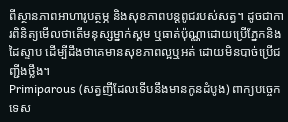ពីស្ថានភាពអាហារូបត្ថម្ភ និងសុខភាពបន្តពូជរបស់សត្វ។ ដូចជាការពិនិត្យមើលថាតើមនុស្សម្នាក់ស្គម ឬធាត់ប៉ុណ្ណាដោយប្រើភ្នែកនិងដៃស្ទាប ដើម្បីដឹងថាគេមានសុខភាពល្អឬអត់ ដោយមិនបាច់ប្រើជញ្ជីងថ្លឹង។
Primiparous (សត្វញីដែលទើបនឹងមានកូនដំបូង) ពាក្យបច្ចេកទេស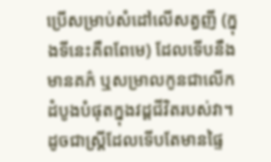ប្រើសម្រាប់សំដៅលើសត្វញី (ក្នុងទីនេះគឺពពែមេ) ដែលទើបនឹងមានគភ៌ ឬសម្រាលកូនជាលើកដំបូងបំផុតក្នុងវដ្តជីវិតរបស់វា។ ដូចជាស្ត្រីដែលទើបតែមានផ្ទៃ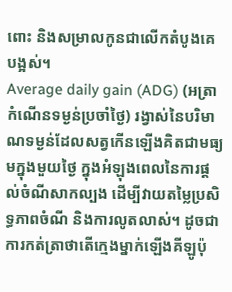ពោះ និងសម្រាលកូនជាលើកតំបូងគេបង្អស់។
Average daily gain (ADG) (អត្រាកំណើនទម្ងន់ប្រចាំថ្ងៃ) រង្វាស់នៃបរិមាណទម្ងន់ដែលសត្វកើនឡើងគិតជាមធ្យមក្នុងមួយថ្ងៃ ក្នុងអំឡុងពេលនៃការផ្តល់ចំណីសាកល្បង ដើម្បីវាយតម្លៃប្រសិទ្ធភាពចំណី និងការលូតលាស់។ ដូចជាការកត់ត្រាថាតើក្មេងម្នាក់ឡើងគីឡូប៉ុ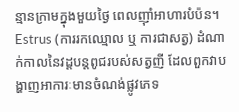ន្មានក្រាមក្នុងមួយថ្ងៃ ពេលញ៉ាំអាហារបំប៉ន។
Estrus (ការរកឈ្មោល ឬ ការជាសត្វ) ដំណាក់កាលនៃវដ្តបន្តពូជរបស់សត្វញី ដែលពួកវាបង្ហាញអាការៈមានចំណង់ផ្លូវភេទ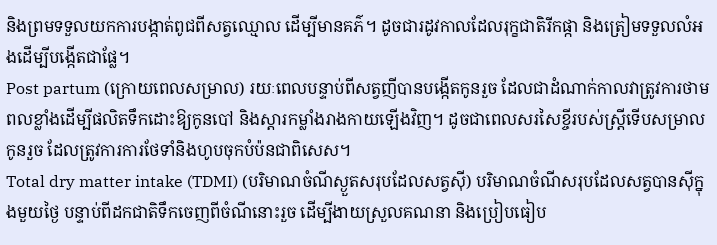និងព្រមទទួលយកការបង្កាត់ពូជពីសត្វឈ្មោល ដើម្បីមានគភ៌។ ដូចជារដូវកាលដែលរុក្ខជាតិរីកផ្កា និងត្រៀមទទួលលំអងដើម្បីបង្កើតជាផ្លែ។
Post partum (ក្រោយពេលសម្រាល) រយៈពេលបន្ទាប់ពីសត្វញីបានបង្កើតកូនរួច ដែលជាដំណាក់កាលវាត្រូវការថាមពលខ្លាំងដើម្បីផលិតទឹកដោះឱ្យកូនបៅ និងស្តារកម្លាំងរាងកាយឡើងវិញ។ ដូចជាពេលសរសៃខ្ចីរបស់ស្ត្រីទើបសម្រាលកូនរួច ដែលត្រូវការការថែទាំនិងហូបចុកបំប៉នជាពិសេស។
Total dry matter intake (TDMI) (បរិមាណចំណីស្ងួតសរុបដែលសត្វស៊ី) បរិមាណចំណីសរុបដែលសត្វបានស៊ីក្នុងមួយថ្ងៃ បន្ទាប់ពីដកជាតិទឹកចេញពីចំណីនោះរួច ដើម្បីងាយស្រួលគណនា និងប្រៀបធៀប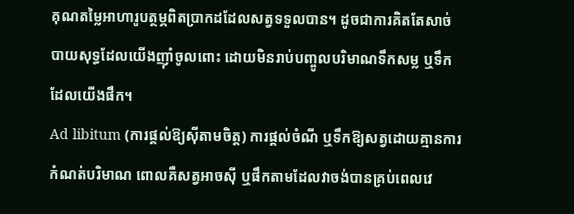គុណតម្លៃអាហារូបត្ថម្ភពិតប្រាកដដែលសត្វទទួលបាន។ ដូចជាការគិតតែសាច់បាយសុទ្ធដែលយើងញ៉ាំចូលពោះ ដោយមិនរាប់បញ្ចូលបរិមាណទឹកសម្ល ឬទឹកដែលយើងផឹក។
Ad libitum (ការផ្តល់ឱ្យស៊ីតាមចិត្ត) ការផ្តល់ចំណី ឬទឹកឱ្យសត្វដោយគ្មានការកំណត់បរិមាណ ពោលគឺសត្វអាចស៊ី ឬផឹកតាមដែលវាចង់បានគ្រប់ពេលវេ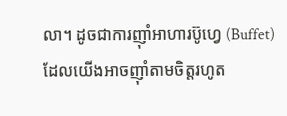លា។ ដូចជាការញ៉ាំអាហារប៊ូហ្វេ (Buffet) ដែលយើងអាចញ៉ាំតាមចិត្តរហូត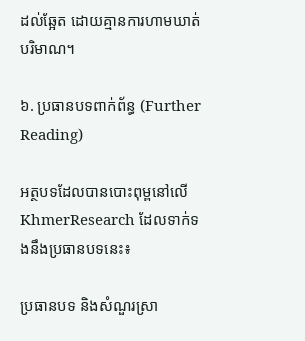ដល់ឆ្អែត ដោយគ្មានការហាមឃាត់បរិមាណ។

៦. ប្រធានបទពាក់ព័ន្ធ (Further Reading)

អត្ថបទដែលបានបោះពុម្ពនៅលើ KhmerResearch ដែលទាក់ទងនឹងប្រធានបទនេះ៖

ប្រធានបទ និងសំណួរស្រា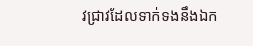វជ្រាវដែលទាក់ទងនឹងឯក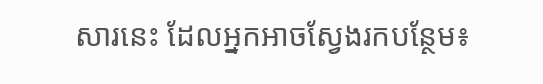សារនេះ ដែលអ្នកអាចស្វែងរកបន្ថែម៖